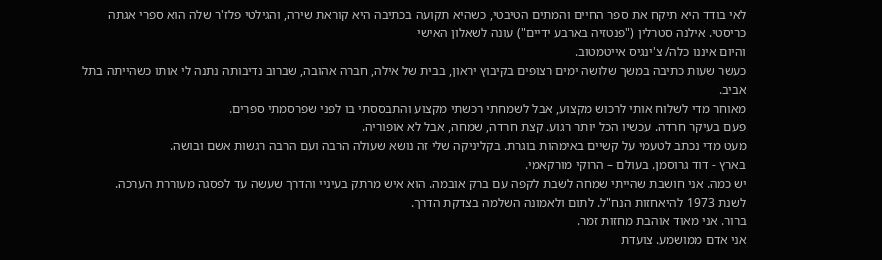לאי בודד היא תיקח את ספר החיים והמתים הטיבטי, כשהיא תקועה בכתיבה היא קוראת שירה, והגילטי פלז'ר שלה הוא ספרי אגתה כריסטי. אילנה סטרלין ("פנטזיה בארבע ידיים") עונה לשאלון האישי
והיום איננו כלה/ צ'ינגיס אייטמטוב.
כעשר שעות כתיבה במשך שלושה ימים רצופים בקיבוץ יראון, בבית של אילה, חברה אהובה, שברוב נדיבותה נתנה לי אותו כשהייתה בתל אביב.
מאוחר מדי לשלוח אותי לרכוש מקצוע, אבל לשמחתי רכשתי מקצוע והתבססתי בו לפני שפרסמתי ספרים.
פעם בעיקר חרדה. עכשיו הכל יותר רגוע. קצת חרדה, שמחה, אבל לא אופוריה.
מעט מדי נכתב לטעמי על קשיים באימהות בוגרת. בקליניקה שלי זה נושא שעולה הרבה ועם הרבה רגשות אשם ובושה.
בארץ - דוד גרוסמן. בעולם – הרוקי מורקאמי.
יש כמה. אני חושבת שהייתי שמחה לשבת לקפה עם ברק אובמה. הוא איש מרתק בעיניי והדרך שעשה עד לפסגה מעוררת הערכה.
לשנת 1973 להיאחזות הנח"ל. לתום ולאמונה השלמה בצדקת הדרך.
ברור. אני מאוד אוהבת מחזות זמר.
אני אדם ממושמע. צועדת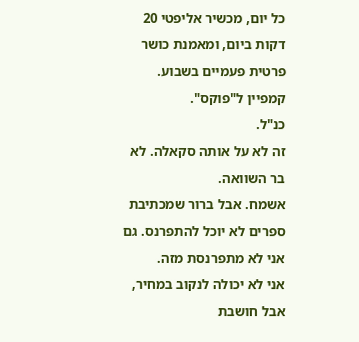כל יום, מכשיר אליפטי 20 דקות ביום, ומאמנת כושר פרטית פעמיים בשבוע.
קמפיין ל"פוקס".
כנ"ל.
זה לא על אותה סקאלה. לא בר השוואה.
אשמח. אבל ברור שמכתיבת ספרים לא יוכל להתפרנס. גם אני לא מתפרנסת מזה.
אני לא יכולה לנקוב במחיר, אבל חושבת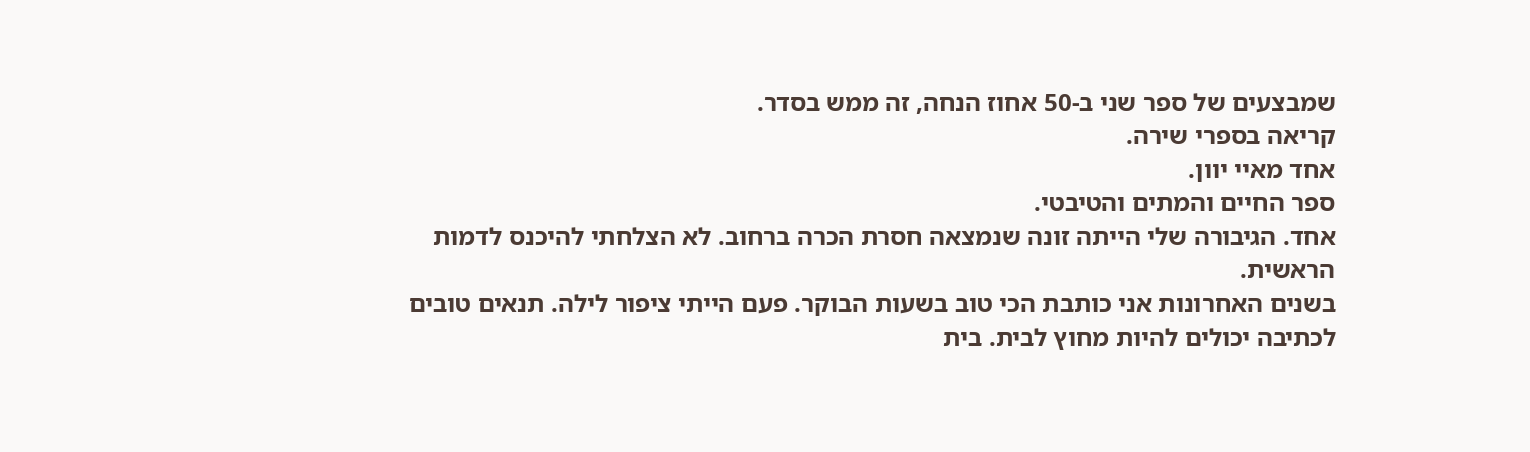שמבצעים של ספר שני ב-50 אחוז הנחה, זה ממש בסדר.
קריאה בספרי שירה.
אחד מאיי יוון.
ספר החיים והמתים והטיבטי.
אחד. הגיבורה שלי הייתה זונה שנמצאה חסרת הכרה ברחוב. לא הצלחתי להיכנס לדמות הראשית.
בשנים האחרונות אני כותבת הכי טוב בשעות הבוקר. פעם הייתי ציפור לילה. תנאים טובים לכתיבה יכולים להיות מחוץ לבית. בית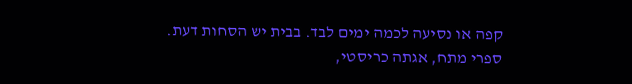קפה או נסיעה לכמה ימים לבד. בבית יש הסחות דעת.
ספרי מתח, אגתה כריסטי,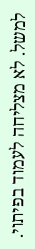למשל. לא מצליחה לעמוד בפיתוי.